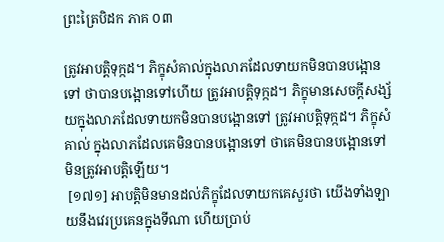ព្រះត្រៃបិដក ភាគ ០៣

ត្រូវអាបត្ដិទុក្កដ។ ភិក្ខុសំគាល់ក្នុងលាភដែលទាយកមិនបានបង្អោនទៅ ថាបានបង្អោនទៅហើយ ត្រូវអាបត្ដិទុក្កដ។ ភិក្ខុមានសេចក្ដីសង្ស័យក្នុងលាភដែលទាយកមិនបានបង្អោនទៅ ត្រូវអាបត្ដិទុក្កដ។ ភិក្ខុសំគាល់ ក្នុងលាភដែលគេមិនបានបង្អោនទៅ ថាគេមិនបានបង្អោនទៅ មិនត្រូវអាបត្ដិឡើយ។
 [១៧១] អាបត្ដិមិនមានដល់ភិក្ខុដែលទាយកគេសួរថា យើងទាំងឡាយនឹងវេរប្រគេនក្នុងទីណា ហើយប្រាប់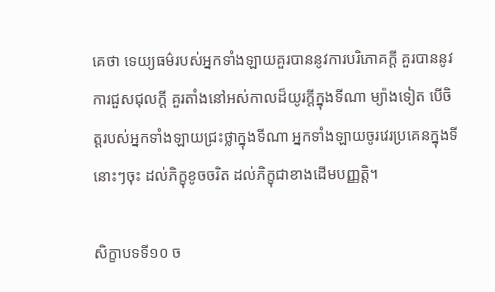គេថា ទេយ្យធម៌របស់អ្នកទាំងឡាយគួរបាននូវការបរិភោគក្ដី គួរបាននូវការជួសជុលក្ដី គួរតាំងនៅអស់កាលដ៏យូរក្ដីក្នុងទីណា ម្យ៉ាងទៀត បើចិត្ដរបស់អ្នកទាំងឡាយជ្រះថ្លាក្នុងទីណា អ្នកទាំងឡាយចូរវេរប្រគេនក្នុងទីនោះៗចុះ ដល់ភិក្ខុខូចចរិត ដល់ភិក្ខុជាខាងដើមបញ្ញត្ដិ។

សិក្ខាបទទី១០ ច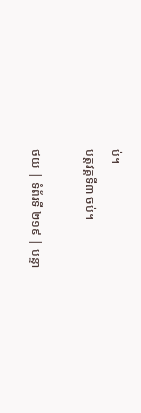ប់។
បត្ដវគ្គទី៣ ចប់។

ថយ | ទំព័រទី ២១៩ | បន្ទា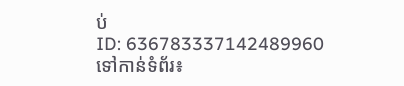ប់
ID: 636783337142489960
ទៅកាន់ទំព័រ៖